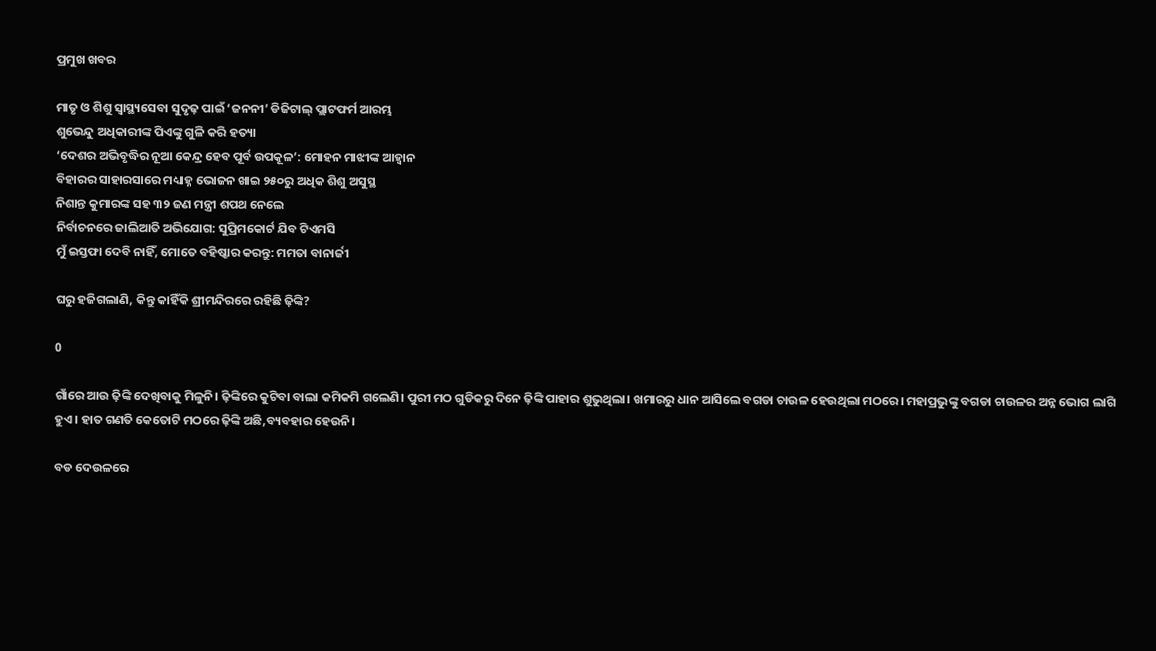ପ୍ରମୁଖ ଖବର

ମାତୃ ଓ ଶିଶୁ ସ୍ୱାସ୍ଥ୍ୟସେବା ସୁଦୃଢ଼ ପାଇଁ ‘ଜନନୀ’ ଡିଜିଟାଲ୍ ପ୍ଲାଟଫର୍ମ ଆରମ୍ଭ
ଶୁଭେନ୍ଦୁ ଅଧିକାରୀଙ୍କ ପିଏଙ୍କୁ ଗୁଳି କରି ହତ୍ୟା
‘ଦେଶର ଅଭିବୃଦ୍ଧିର ନୂଆ କେନ୍ଦ୍ର ହେବ ପୂର୍ବ ଉପକୂଳ’: ମୋହନ ମାଝୀଙ୍କ ଆହ୍ୱାନ
ବିହାରର ସାହାରସାରେ ମଧ୍ୟାହ୍ନ ଭୋଜନ ଖାଇ ୨୫୦ରୁ ଅଧିକ ଶିଶୁ ଅସୁସ୍ଥ
ନିଶାନ୍ତ କୁମାରଙ୍କ ସହ ୩୨ ଜଣ ମନ୍ତ୍ରୀ ଶପଥ ନେଲେ
ନିର୍ବାଚନରେ ଜାଲିଆତି ଅଭିଯୋଗ: ସୁପ୍ରିମକୋର୍ଟ ଯିବ ଟିଏମସି
ମୁଁ ଇସ୍ତଫା ଦେବି ନାହିଁ, ମୋତେ ବହିଷ୍କାର କରନ୍ତୁ: ମମତା ବାନାର୍ଜୀ

ଘରୁ ହଜିଗଲାଣି, କିନ୍ତୁ କାହିଁକି ଶ୍ରୀମନ୍ଦିରରେ ରହିଛି ଢ଼ିଙ୍କି?

0

ଗାଁରେ ଆଉ ଢ଼ିଙ୍କି ଦେଖିବାକୁ ମିଳୁନି। ଢ଼ିଙ୍କିରେ କୁଟିବା ବାଲା କମିକମି ଗଲେଣି। ପୁରୀ ମଠ ଗୁଡିକରୁ ଦିନେ ଢ଼ିଙ୍କି ପାହାର ଶୁଭୁଥିଲା। ଖମାରରୁ ଧାନ ଆସିଲେ ବଗଡା ଚାଉଳ ହେଉଥିଲା ମଠରେ। ମହାପ୍ରଭୁଙ୍କୁ ବଗଡା ଚାଉଳର ଅନ୍ନ ଭୋଗ ଲାଗି ହୁଏ। ହାତ ଗଣତି କେତୋଟି ମଠରେ ଢ଼ିଙ୍କି ଅଛି,ବ୍ୟବହାର ହେଉନି।

ବଡ ଦେଉଳରେ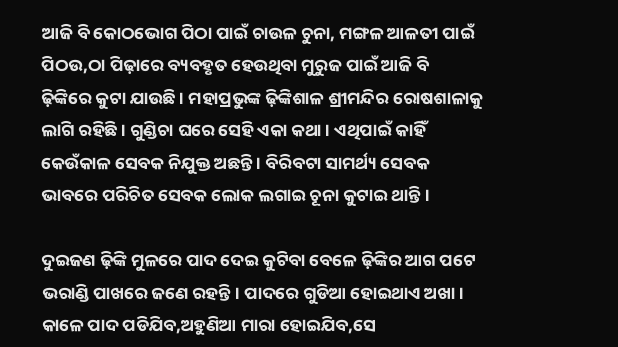ଆଜି ବି କୋଠଭୋଗ ପିଠା ପାଇଁ ଚାଉଳ ଚୁନା, ମଙ୍ଗଳ ଆଳତୀ ପାଇଁ ପିଠଉ,ଠା ପିଢ଼ାରେ ବ୍ୟବହୃତ ହେଉଥିବା ମୁରୁଜ ପାଇଁ ଆଜି ବି ଢ଼ିଙ୍କିରେ କୁଟା ଯାଉଛି । ମହାପ୍ରଭୁଙ୍କ ଢ଼ିଙ୍କିଶାଳ ଶ୍ରୀମନ୍ଦିର ରୋଷଶାଳାକୁ ଲାଗି ରହିଛି । ଗୁଣ୍ଡିଚା ଘରେ ସେହି ଏକା କଥା । ଏଥିପାଇଁ କାହିଁ କେଉଁକାଳ ସେବକ ନିଯୁକ୍ତ ଅଛନ୍ତି । ବିରିବଟା ସାମର୍ଥ୍ୟ ସେବକ ଭାବରେ ପରିଚିତ ସେବକ ଲୋକ ଲଗାଇ ଚୂନା କୁଟାଇ ଥାନ୍ତି।

ଦୁଇଜଣ ଢ଼ିଙ୍କି ମୁଳରେ ପାଦ ଦେଇ କୁଟିବା ବେଳେ ଢ଼ିଙ୍କିର ଆଗ ପଟେ ଭରାଣ୍ଡି ପାଖରେ ଜଣେ ରହନ୍ତି। ପାଦରେ ଗୁଡିଆ ହୋଇଥାଏ ଅଖା । କାଳେ ପାଦ ପଡିଯିବ,ଅହୁଣିଆ ମାରା ହୋଇଯିବ,ସେ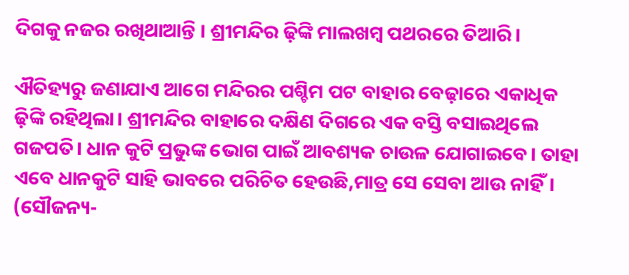ଦିଗକୁ ନଜର ରଖିଥାଆନ୍ତି । ଶ୍ରୀମନ୍ଦିର ଢ଼ିଙ୍କି ମାଲଖମ୍ବ ପଥରରେ ତିଆରି।

ଐତିହ୍ୟରୁ ଜଣାଯାଏ ଆଗେ ମନ୍ଦିରର ପଶ୍ଚିମ ପଟ ବାହାର ବେଢ଼ାରେ ଏକାଧିକ ଢ଼ିଙ୍କି ରହିଥିଲା। ଶ୍ରୀମନ୍ଦିର ବାହାରେ ଦକ୍ଷିଣ ଦିଗରେ ଏକ ବସ୍ତି ବସାଇଥିଲେ ଗଜପତି। ଧାନ କୁଟି ପ୍ରଭୁଙ୍କ ଭୋଗ ପାଇଁ ଆବଶ୍ୟକ ଚାଉଳ ଯୋଗାଇବେ। ତାହା ଏବେ ଧାନକୁଟି ସାହି ଭାବରେ ପରିଚିତ ହେଉଛି,ମାତ୍ର ସେ ସେବା ଆଉ ନାହିଁ। (ସୌଜନ୍ୟ-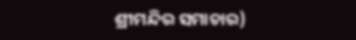ଶ୍ରୀମନ୍ଦିର ସମାଚାର)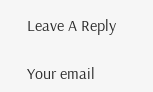Leave A Reply

Your email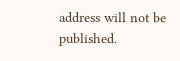address will not be published.